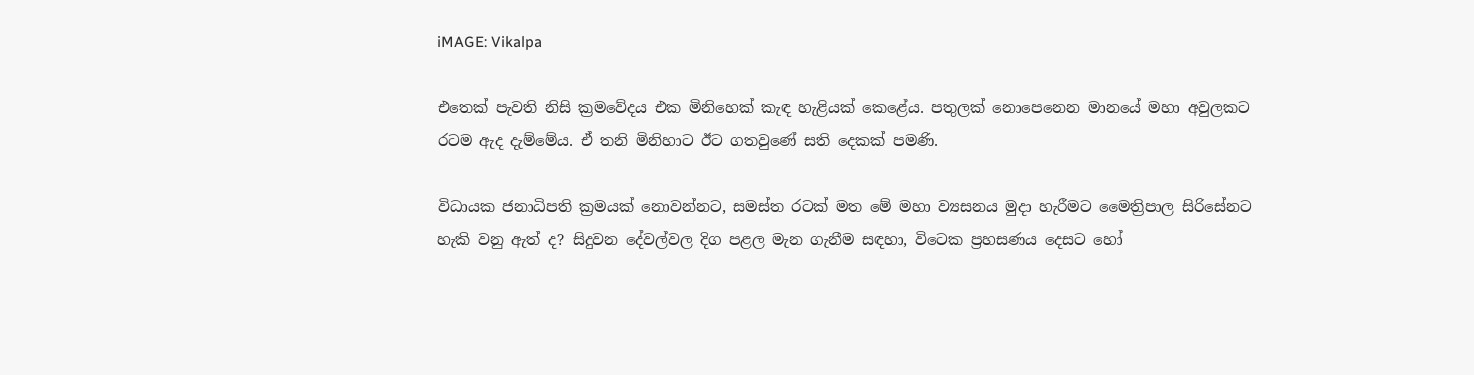iMAGE: Vikalpa

එතෙක් පැවති නිසි ක්‍රමවේදය එක මිනිහෙක් කැඳ හැළියක් කෙළේය. පතුලක් නොපෙනෙන මානයේ මහා අවුලකට රටම ඇද දැම්මේය. ඒ තනි මිනිහාට ඊට ගතවුණේ සති දෙකක් පමණි.

විධායක ජනාධිපති ක්‍රමයක් නොවන්නට, සමස්ත රටක් මත මේ මහා ව්‍යසනය මුදා හැරීමට මෛත්‍රිපාල සිරිසේනට හැකි වනු ඇත් ද? සිදුවන දේවල්වල දිග පළල මැන ගැනීම සඳහා, විටෙක ප්‍රහසණය දෙසට හෝ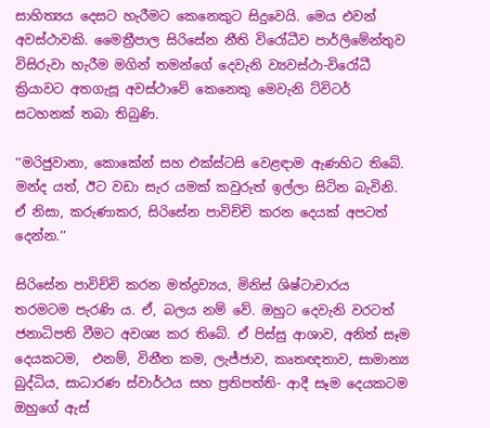සාහිත්‍යය දෙසට හැරීමට කෙනෙකුට සිදුවෙයි. මෙය එවන් අවස්ථාවකි. මෛත්‍රීපාල සිරිසේන නීති විරෝධීව පාර්ලිමේන්තුව විසිරුවා හැරීම මගින් තමන්ගේ දෙවැනි ව්‍යවස්ථා-විරෝධී ක්‍රියාවට අතගැසූ අවස්ථාවේ කෙනෙකු මෙවැනි ට්විටර් සටහනක් තබා තිබුණි.

‘‘මරිජුවානා, කොකේන් සහ එක්ස්ටසි වෙළඳාම ඇණහිට තිබේ. මන්ද යත්, ඊට වඩා සැර යමක් කවුරුත් ඉල්ලා සිටින බැවිනි. ඒ නිසා, කරුණාකර, සිරිසේන පාවිච්චි කරන දෙයක් අපටත් දෙන්න.’’

සිරිසේන පාවිච්චි කරන මත්ද්‍රව්‍යය, මිනිස් ශිෂ්ටාචාරය තරමටම පැරණි ය. ඒ, බලය නම් වේ. ඔහුට දෙවැනි වරටත් ජනාධිපති වීමට අවශ්‍ය කර තිබේ. ඒ පිස්සු ආශාව, අනිත් සෑම දෙයකටම,  එනම්, විනීත කම, ලැජ්ජාව, කෘතඥතාව, සාමාන්‍ය බුද්ධිය, සාධාරණ ස්වාර්ථය සහ ප්‍රතිපත්ති- ආදී සෑම දෙයකටම ඔහුගේ ඇස්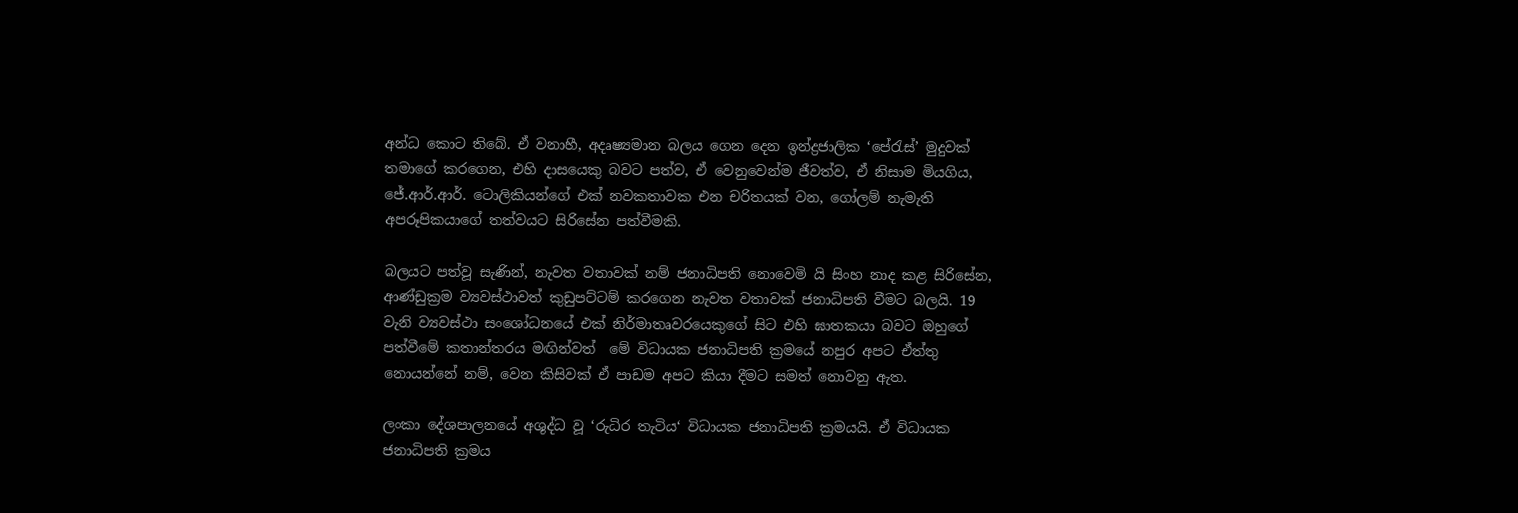අන්ධ කොට තිබේ. ඒ වනාහී, අදෘෂ්‍යමාන බලය ගෙන දෙන ඉන්ද්‍රජාලික ‘පේරැස්’ මුදුවක් තමාගේ කරගෙන, එහි දාසයෙකු බවට පත්ව, ඒ වෙනුවෙන්ම ජීවත්ව, ඒ නිසාම මියගිය, ජේ.ආර්.ආර්. ටොලිකියන්ගේ එක් නවකතාවක එන චරිතයක් වන, ගෝලම් නැමැති අපරූපිකයාගේ තත්වයට සිරිසේන පත්වීමකි.

බලයට පත්වූ සැණින්, නැවත වතාවක් නම් ජනාධිපති නොවෙමි යි සිංහ නාද කළ සිරිසේන, ආණ්ඩුක්‍රම ව්‍යවස්ථාවත් කුඩුපට්ටම් කරගෙන නැවත වතාවක් ජනාධිපති වීමට බලයි. 19 වැනි ව්‍යවස්ථා සංශෝධනයේ එක් නිර්මාතෘවරයෙකුගේ සිට එහි ඝාතකයා බවට ඔහුගේ පත්වීමේ කතාන්තරය මඟින්වත්  මේ විධායක ජනාධිපති ක්‍රමයේ නපුර අපට ඒත්තු නොයන්නේ නම්, වෙන කිසිවක් ඒ පාඩම අපට කියා දීමට සමත් නොවනු ඇත.

ලංකා දේශපාලනයේ අශුද්ධ වූ ‘රුධිර තැටිය‘ විධායක ජනාධිපති ක්‍රමයයි. ඒ විධායක ජනාධිපති ක්‍රමය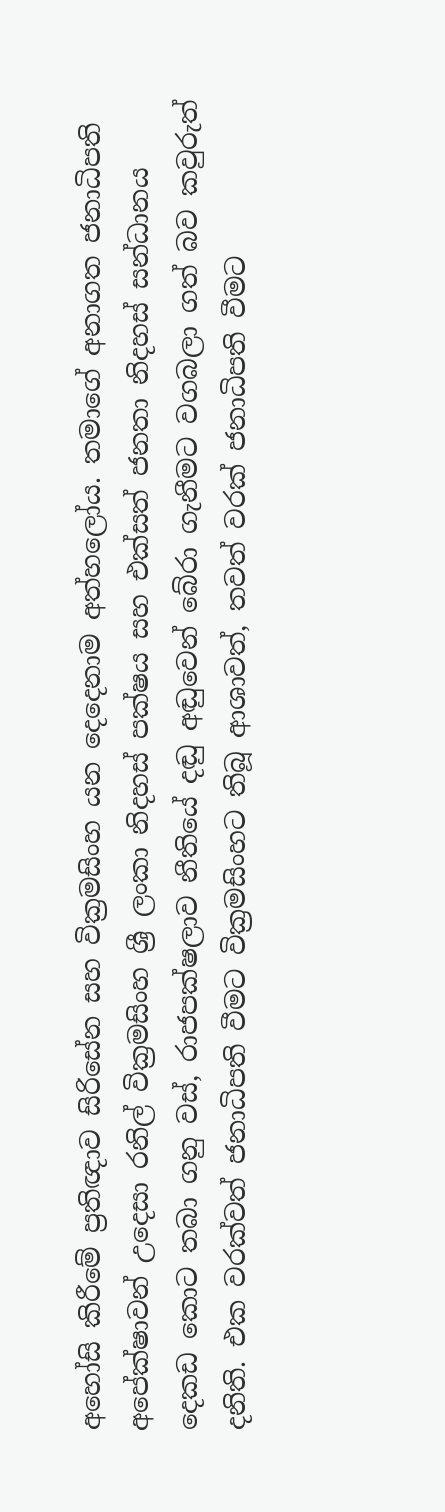අහෝසි කිරීමේ ප්‍රතිඥාව සිරිසේන සහ වික්‍රමසිංහ යන දෙදෙනාම අත්හලෝය. තමාගේ අනාගත ජනාධිපති අපේක්ෂාවන් උදෙසා රනිල් වික්‍රමසිංහ ශ්‍රී ලංකා නිදහස් පක්ෂය සහ එක්සත් ජනතා නිදහස් සන්ධානය දෙකඩ කොට තබා ගනු වස්, රාජපක්ෂලාව නීතියේ දඬු අඬුවෙන් බේරා ගැනීමට වගබලා ගත් බව කවුරුත් දනිති. එක වරක්වත් ජනාධිපති වීමට වික්‍රමසිංහට තිබූ ආශාවත්, තවත් වරක් ජනාධිපති වීමට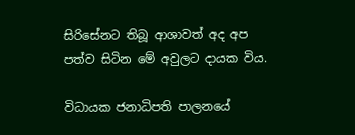සිරිසේනට තිබූ ආශාවත් අද අප පත්ව සිටින මේ අවුලට දායක විය.

විධායක ජනාධිපති පාලනයේ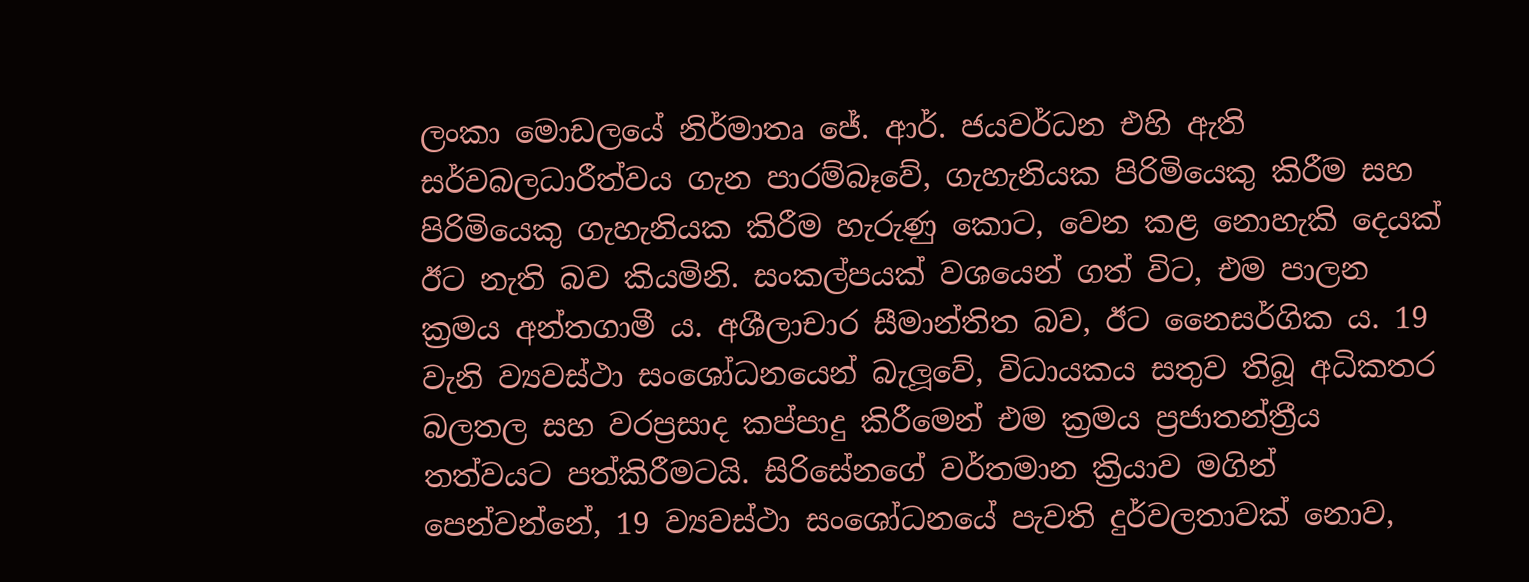ලංකා මොඩලයේ නිර්මාතෘ ජේ. ආර්. ජයවර්ධන එහි ඇති සර්වබලධාරීත්වය ගැන පාරම්බෑවේ, ගැහැනියක පිරිමියෙකු කිරීම සහ පිරිමියෙකු ගැහැනියක කිරීම හැරුණු කොට, වෙන කළ නොහැකි දෙයක් ඊට නැති බව කියමිනි. සංකල්පයක් වශයෙන් ගත් විට, එම පාලන ක්‍රමය අන්තගාමී ය. අශීලාචාර සීමාන්තිත බව, ඊට නෛසර්ගික ය. 19 වැනි ව්‍යවස්ථා සංශෝධනයෙන් බැලූවේ, විධායකය සතුව තිබූ අධිකතර බලතල සහ වරප්‍රසාද කප්පාදු කිරීමෙන් එම ක්‍රමය ප්‍රජාතන්ත්‍රීය තත්වයට පත්කිරීමටයි. සිරිසේනගේ වර්තමාන ක්‍රියාව මගින් පෙන්වන්නේ, 19 ව්‍යවස්ථා සංශෝධනයේ පැවති දුර්වලතාවක් නොව,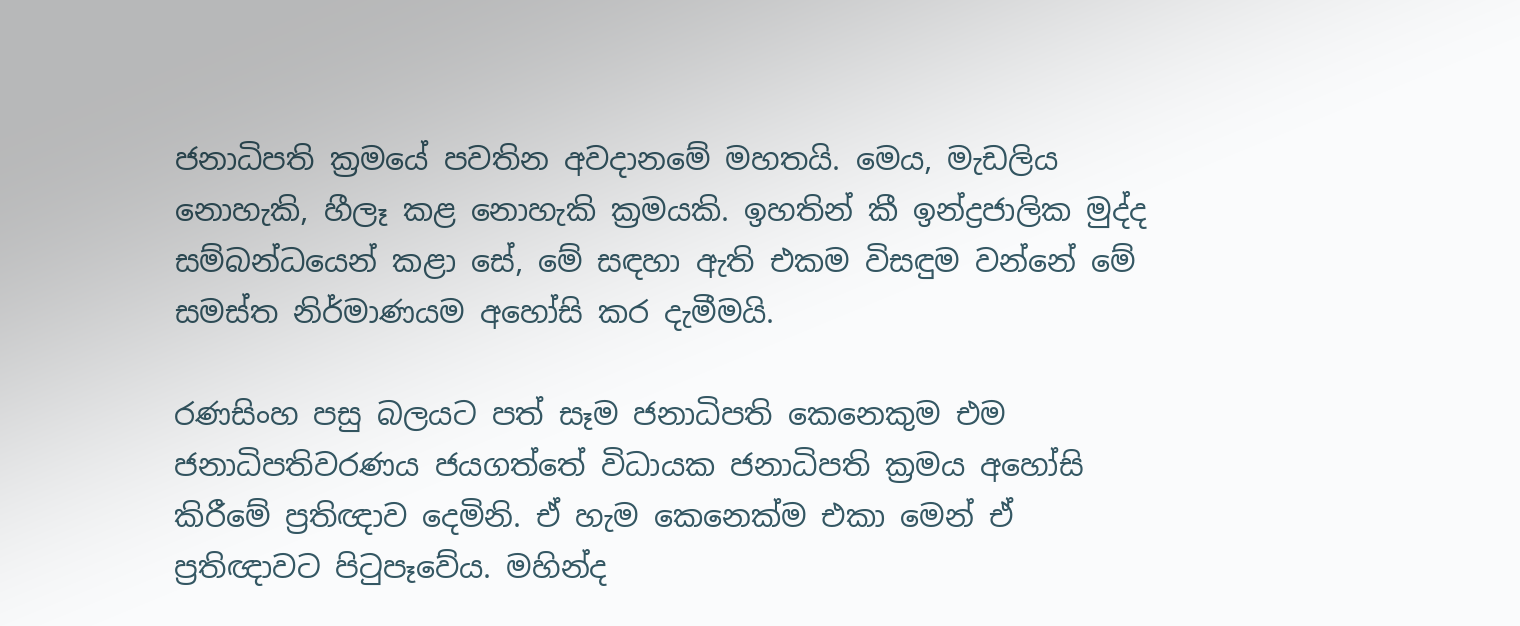ජනාධිපති ක්‍රමයේ පවතින අවදානමේ මහතයි. මෙය, මැඩලිය නොහැකි, හීලෑ කළ නොහැකි ක්‍රමයකි. ඉහතින් කී ඉන්ද්‍රජාලික මුද්ද සම්බන්ධයෙන් කළා සේ, මේ සඳහා ඇති එකම විසඳුම වන්නේ මේ සමස්ත නිර්මාණයම අහෝසි කර දැමීමයි.

රණසිංහ පසු බලයට පත් සෑම ජනාධිපති කෙනෙකුම එම ජනාධිපතිවරණය ජයගත්තේ විධායක ජනාධිපති ක්‍රමය අහෝසි කිරීමේ ප්‍රතිඥාව දෙමිනි. ඒ හැම කෙනෙක්ම එකා මෙන් ඒ ප්‍රතිඥාවට පිටුපෑවේය. මහින්ද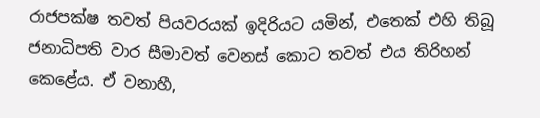රාජපක්ෂ තවත් පියවරයක් ඉදිරියට යමින්, එතෙක් එහි තිබූ ජනාධිපති වාර සීමාවත් වෙනස් කොට තවත් එය තිරිහන් කෙළේය. ඒ වනාහී,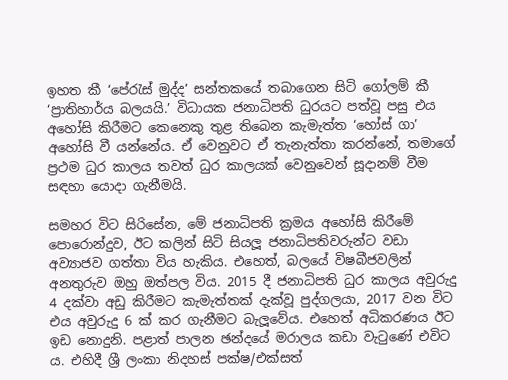ඉහත කී ‘පේරැස් මුද්ද’ සන්තකයේ තබාගෙන සිටි ගෝලම් කී ‘ප්‍රාතිහාර්ය බලයයි.’ විධායක ජනාධිපති ධුරයට පත්වූ පසු එය අහෝසි කිරීමට කෙනෙකු තුළ තිබෙන කැමැත්ත ‘හෝස් ගා’ අහෝසි වී යන්නේය. ඒ වෙනුවට ඒ තැනැත්තා කරන්නේ, තමාගේ ප්‍රථම ධුර කාලය තවත් ධුර කාලයක් වෙනුවෙන් සූදානම් වීම සඳහා යොදා ගැනීමයි.

සමහර විට සිරිසේන, මේ ජනාධිපති ක්‍රමය අහෝසි කිරීමේ පොරොන්දුව, ඊට කලින් සිටි සියලූ ජනාධිපතිවරුන්ට වඩා අව්‍යාජව ගත්තා විය හැකිය. එහෙත්, බලයේ විෂබීජවලින් අනතුරුව ඔහු ඔත්පල විය. 2015 දී ජනාධිපති ධුර කාලය අවුරුදු 4 දක්වා අඩු කිරීමට කැමැත්තක් දැක්වූ පුද්ගලයා, 2017 වන විට එය අවුරුදු 6 ක් කර ගැනීමට බැලූවේය. එහෙත් අධිකරණය ඊට ඉඩ නොදුනි. පළාත් පාලන ඡන්දයේ මරාලය කඩා වැටුණේ එවිට ය. එහිදී ශ්‍රී ලංකා නිදහස් පක්ෂ/එක්සත්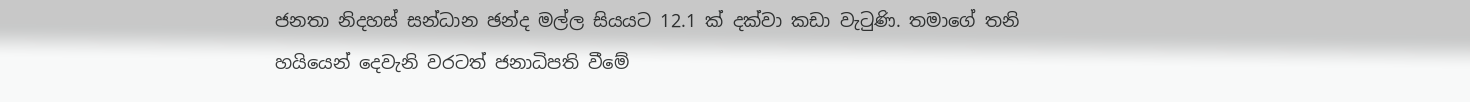ජනතා නිදහස් සන්ධාන ඡන්ද මල්ල සියයට 12.1 ක් දක්වා කඩා වැටුණි. තමාගේ තනි හයියෙන් දෙවැනි වරටත් ජනාධිපති වීමේ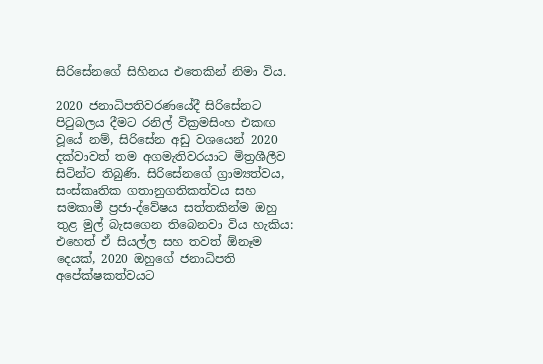සිරිසේනගේ සිහිනය එතෙකින් නිමා විය.

2020 ජනාධිපතිවරණයේදී සිරිසේනට පිටුබලය දීමට රනිල් වික්‍රමසිංහ එකඟ වූයේ නම්, සිරිසේන අඩු වශයෙන් 2020 දක්වාවත් තම අගමැතිවරයාට මිත්‍රශීලීව සිටින්ට තිබුණි. සිරිසේනගේ ග්‍රාම්‍යත්වය, සංස්කෘතික ගතානුගතිකත්වය සහ සමකාමී ප්‍රජා-ද්වේෂය සත්තකින්ම ඔහු තුළ මුල් බැසගෙන තිබෙනවා විය හැකිය: එහෙත් ඒ සියල්ල සහ තවත් ඕනෑම දෙයක්, 2020 ඔහුගේ ජනාධිපති අපේක්ෂකත්වයට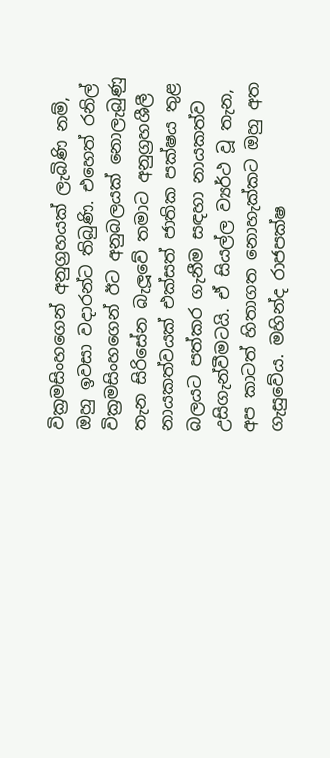වික්‍රමසිංහගෙන් අනුග්‍රහයක් ලැබිණි නම්, ඔහු ඉවසා වදාරන්ට තිබුණි. එහෙත් රනිල් වික්‍රමසිංහගෙන් ඊට අනුබලයක් නොලැබුණු තැන සිරිසේන බැලූවේ තමාට අනුග්‍රහශීලී නායකත්වයක් එක්සත් ජාතික පක්ෂය තුළ බලයට පත්කර ගැනීම සඳහා නායකත්ව උසිගැන්වීමටයි. ඒ සියල්ල ව්‍යර්ථ වූ තැන, අප කාටත් හිතාගත නොහැක්කට ඔහු අත ගැසුවේය. මහින්ද රාජපක්ෂ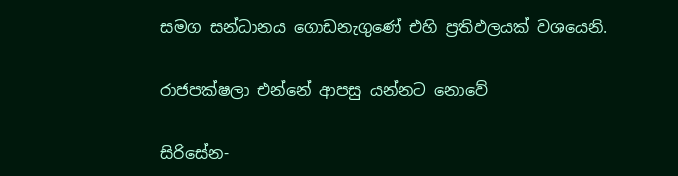සමග සන්ධානය ගොඩනැගුණේ එහි ප්‍රතිඵලයක් වශයෙනි.

රාජපක්ෂලා එන්නේ ආපසු යන්නට නොවේ

සිරිසේන-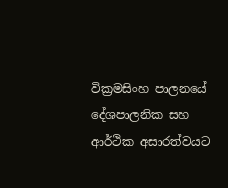වික්‍රමසිංහ පාලනයේ දේශපාලනික සහ ආර්ථික අසාරත්වයට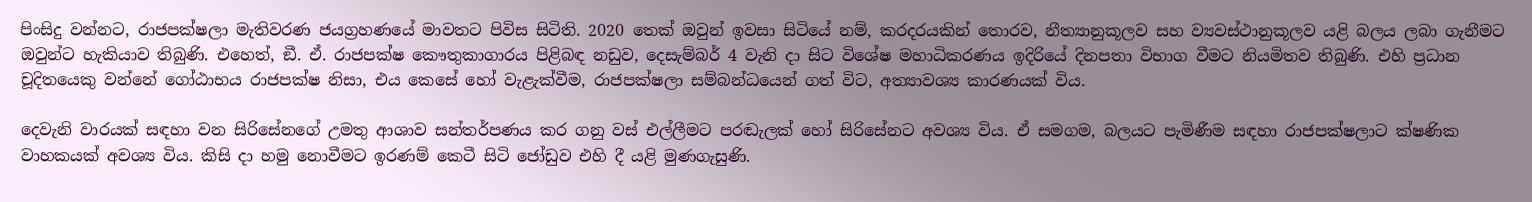පිංසිදු වන්නට, රාජපක්ෂලා මැතිවරණ ජයග්‍රහණයේ මාවතට පිවිස සිටිති. 2020 තෙක් ඔවුන් ඉවසා සිටියේ නම්, කරදරයකින් තොරව, නීත්‍යානුකූලව සහ ව්‍යවස්ථානුකූලව යළි බලය ලබා ගැනීමට ඔවුන්ට හැකියාව තිබුණි. එහෙත්, ඞී. ඒ. රාජපක්ෂ කෞතුකාගාරය පිළිබඳ නඩුව, දෙසැම්බර් 4 වැනි දා සිට විශේෂ මහාධිකරණය ඉදිරියේ දිනපතා විභාග වීමට නියමිතව තිබුණි. එහි ප්‍රධාන චූදිතයෙකු වන්නේ ගෝඨාභය රාජපක්ෂ නිසා, එය කෙසේ හෝ වැළැක්වීම, රාජපක්ෂලා සම්බන්ධයෙන් ගත් විට, අත්‍යාවශ්‍ය කාරණයක් විය.

දෙවැනි වාරයක් සඳහා වන සිරිසේනගේ උමතු ආශාව සන්තර්පණය කර ගනු වස් එල්ලීමට පරඬැලක් හෝ සිරිසේනට අවශ්‍ය විය. ඒ සමගම, බලයට පැමිණීම සඳහා රාජපක්ෂලාට ක්ෂණික වාහකයක් අවශ්‍ය විය. කිසි දා හමු නොවීමට ඉරණම් කෙටී සිටි ජෝඩුව එහි දී යළි මුණගැසුණි.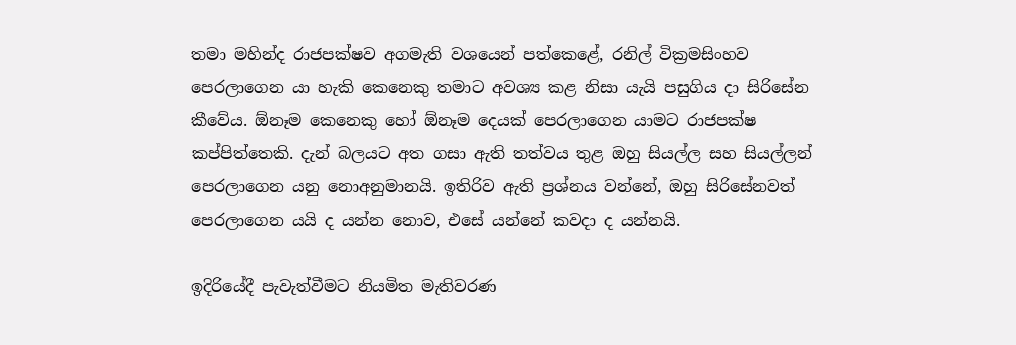තමා මහින්ද රාජපක්ෂව අගමැති වශයෙන් පත්කෙළේ, රනිල් වික්‍රමසිංහව පෙරලාගෙන යා හැකි කෙනෙකු තමාට අවශ්‍ය කළ නිසා යැයි පසුගිය දා සිරිසේන කීවේය. ඕනෑම කෙනෙකු හෝ ඕනෑම දෙයක් පෙරලාගෙන යාමට රාජපක්ෂ කප්පිත්තෙකි. දැන් බලයට අත ගසා ඇති තත්වය තුළ ඔහු සියල්ල සහ සියල්ලන් පෙරලාගෙන යනු නොඅනුමානයි. ඉතිරිව ඇති ප්‍රශ්නය වන්නේ, ඔහු සිරිසේනවත් පෙරලාගෙන යයි ද යන්න නොව, එසේ යන්නේ කවදා ද යන්නයි.

ඉදිරියේදී පැවැත්වීමට නියමිත මැතිවරණ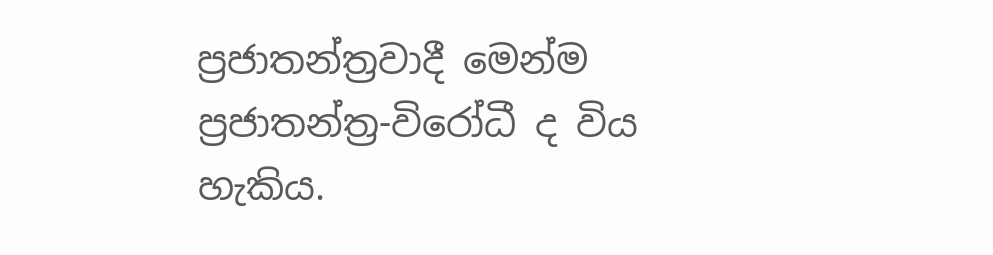ප්‍රජාතන්ත්‍රවාදී මෙන්ම ප්‍රජාතන්ත්‍ර-විරෝධී ද විය හැකිය.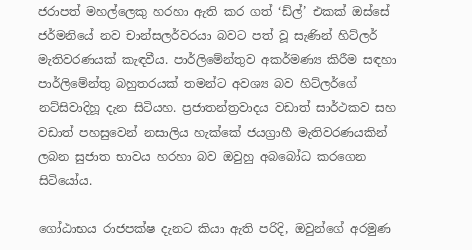ජරාපත් මහල්ලෙකු හරහා ඇති කර ගත් ‘ඩ්ල්’ එකක් ඔස්සේ ජර්මනියේ නව චාන්සලර්වරයා බවට පත් වූ සැණින් හිට්ලර් මැතිවරණයක් කැඳවීය. පාර්ලිමේන්තුව අකර්මණ්‍ය කිරීම සඳහා පාර්ලිමේන්තු බහුතරයක් තමන්ට අවශ්‍ය බව හිට්ලර්ගේ නට්සිවාදිහූ දැන සිටියහ. ප්‍රජාතන්ත්‍රවාදය වඩාත් සාර්ථකව සහ වඩාත් පහසුවෙන් නසාලිය හැක්කේ ජයග්‍රාහී මැතිවරණයකින් ලබන සුජාත භාවය හරහා බව ඔවුහු අබබෝධ කරගෙන සිටියෝය.

ගෝඨාභය රාජපක්ෂ දැනට කියා ඇති පරිදි, ඔවුන්ගේ අරමුණ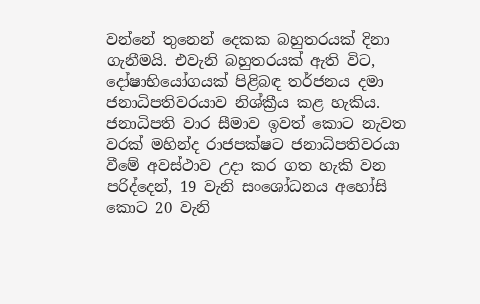වන්නේ තුනෙන් දෙකක බහුතරයක් දිනා ගැනීමයි. එවැනි බහුතරයක් ඇති විට, දෝෂාභියෝගයක් පිළිබඳ තර්ජනය දමා ජනාධිපතිවරයාව නිශ්ක්‍රීය කළ හැකිය. ජනාධිපති වාර සීමාව ඉවත් කොට නැවත වරක් මහින්ද රාජපක්ෂට ජනාධිපතිවරයා වීමේ අවස්ථාව උදා කර ගත හැකි වන පරිද්දෙන්, 19 වැනි සංශෝධනය අහෝසි කොට 20 වැනි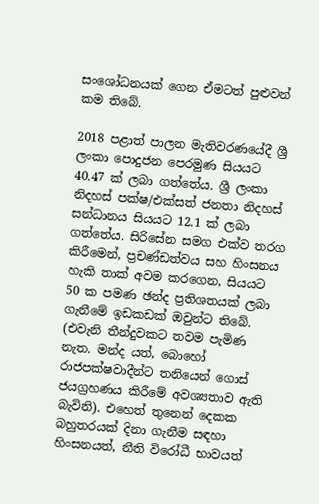සංශෝධනයක් ගෙන ඒමටත් පුළුවන් කම තිබේ.

2018 පළාත් පාලන මැතිවරණයේදී ශ්‍රී ලංකා පොදුජන පෙරමුණ සියයට 40.47 ක් ලබා ගත්තේය. ශ්‍රී ලංකා නිදහස් පක්ෂ/එක්සත් ජනතා නිදහස් සන්ධානය සියයට 12.1 ක් ලබා ගත්තේය. සිරිසේන සමග එක්ව තරග කිරීමෙන්, ප්‍රචණ්ඩත්වය සහ හිංසනය හැකි තාක් අවම කරගෙන, සියයට 50 ක පමණ ඡන්ද ප්‍රතිශතයක් ලබා ගැනීමේ ඉඩකඩක් ඔවුන්ට තිබේ. (එවැනි තීන්දුවකට තවම පැමිණ නැත. මන්ද යත්, බොහෝ රාජපක්ෂවාදීන්ට තනියෙන් ගොස් ජයග්‍රහණය කිරීමේ අවශ්‍යතාව ඇති බැවිනි). එහෙත් තුනෙන් දෙකක බහුතරයක් දිනා ගැනීම සඳහා හිංසනයත්, නීති විරෝධී භාවයත්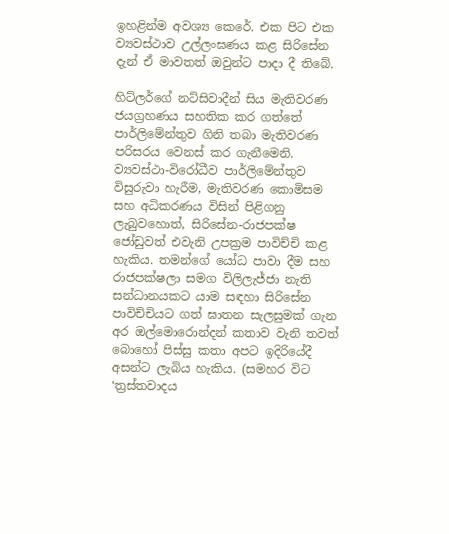ඉහළින්ම අවශ්‍ය කෙරේ. එක පිට එක ව්‍යවස්ථාව උල්ලංඝණය කළ සිරිසේන දැන් ඒ මාවතත් ඔවුන්ට පාදා දී තිබේ.

හිට්ලර්ගේ නට්සිවාදීන් සිය මැතිවරණ ජයග්‍රහණය සහතික කර ගත්තේ පාර්ලිමේන්තුව ගිනි තබා මැතිවරණ පරිසරය වෙනස් කර ගැනීමෙනි. ව්‍යවස්ථා-විරෝධීව පාර්ලිමේන්තුව විසුරුවා හැරීම, මැතිවරණ කොමිසම සහ අධිකරණය විසින් පිළිගනු ලැබුවහොත්, සිරිසේන-රාජපක්ෂ ජෝඩුවත් එවැනි උපක්‍රම පාවිච්චි කළ හැකිය. තමන්ගේ යෝධ පාවා දීම සහ රාජපක්ෂලා සමග විලිලැජ්ජා නැති සන්ධානයකට යාම සඳහා සිරිසේන පාවිච්චියට ගත් ඝාතන සැලසුමක් ගැන අර ඔල්මොරොන්දන් කතාව වැනි තවත් බොහෝ පිස්සු කතා අපට ඉදිරියේදී අසන්ට ලැබිය හැකිය. (සමහර විට ‘ත්‍රස්තවාදය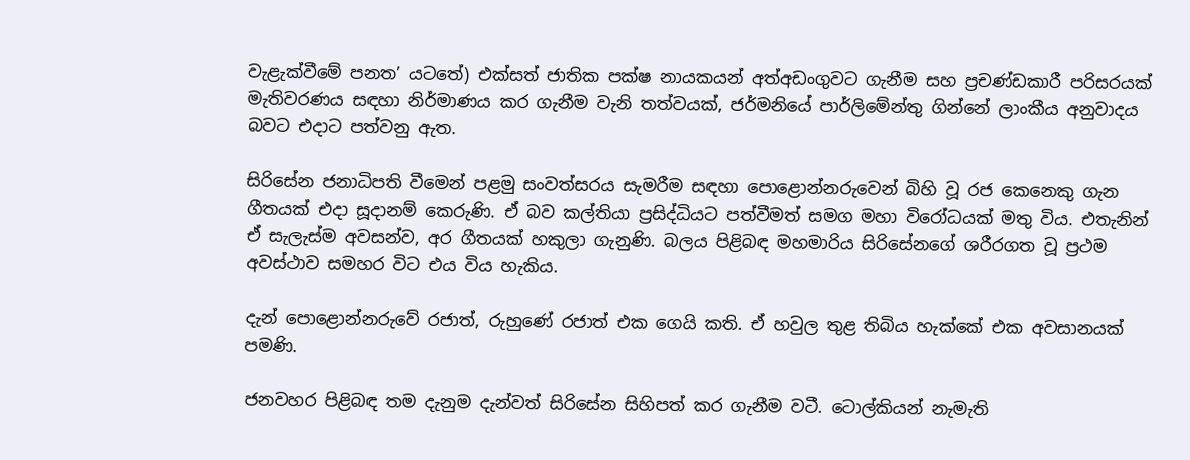වැළැක්වීමේ පනත’ යටතේ) එක්සත් ජාතික පක්ෂ නායකයන් අත්අඩංගුවට ගැනීම සහ ප්‍රචණ්ඩකාරී පරිසරයක් මැතිවරණය සඳහා නිර්මාණය කර ගැනීම වැනි තත්වයක්, ජර්මනියේ පාර්ලිමේන්තු ගින්නේ ලාංකීය අනුවාදය බවට එදාට පත්වනු ඇත.

සිරිසේන ජනාධිපති වීමෙන් පළමු සංවත්සරය සැමරීම සඳහා පොළොන්නරුවෙන් බිහි වූ රජ කෙනෙකු ගැන ගීතයක් එදා සූදානම් කෙරුණි. ඒ බව කල්තියා ප්‍රසිද්ධියට පත්වීමත් සමග මහා විරෝධයක් මතු විය. එතැනින් ඒ සැලැස්ම අවසන්ව, අර ගීතයක් හකුලා ගැනුණි. බලය පිළිබඳ මහමාරිය සිරිසේනගේ ශරීරගත වූ ප්‍රථම අවස්ථාව සමහර විට එය විය හැකිය.

දැන් පොළොන්නරුවේ රජාත්, රුහුණේ රජාත් එක ගෙයි කති. ඒ හවුල තුළ තිබිය හැක්කේ එක අවසානයක් පමණි.

ජනවහර පිළිබඳ තම දැනුම දැන්වත් සිරිසේන සිහිපත් කර ගැනීම වටී. ටොල්කියන් නැමැති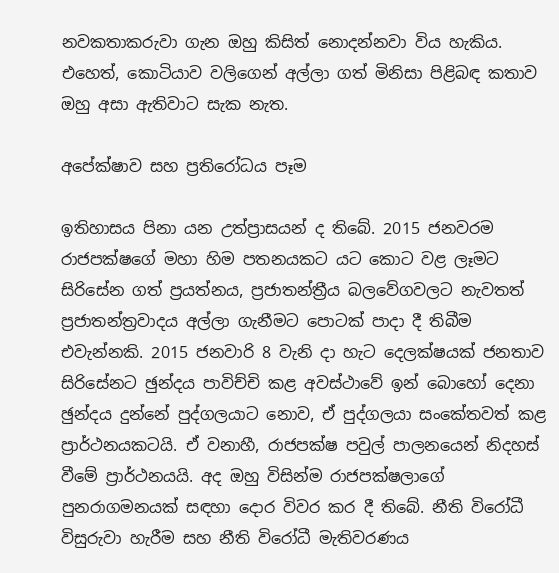නවකතාකරුවා ගැන ඔහු කිසිත් නොදන්නවා විය හැකිය. එහෙත්, කොටියාව වලිගෙන් අල්ලා ගත් මිනිසා පිළිබඳ කතාව ඔහු අසා ඇතිවාට සැක නැත.

අපේක්ෂාව සහ ප්‍රතිරෝධය පෑම

ඉතිහාසය පිනා යන උත්ප්‍රාසයන් ද තිබේ. 2015 ජනවරම රාජපක්ෂගේ මහා හිම පතනයකට යට කොට වළ ලෑමට සිරිසේන ගත් ප්‍රයත්නය, ප්‍රජාතන්ත්‍රීය බලවේගවලට නැවතත් ප්‍රජාතන්ත්‍රවාදය අල්ලා ගැනීමට පොටක් පාදා දී තිබීම එවැන්නකි. 2015 ජනවාරි 8 වැනි දා හැට දෙලක්ෂයක් ජනතාව සිරිසේනට ඡුන්දය පාවිච්චි කළ අවස්ථාවේ ඉන් බොහෝ දෙනා ඡුන්දය දුන්නේ පුද්ගලයාට නොව, ඒ පුද්ගලයා සංකේතවත් කළ ප්‍රාර්ථනයකටයි. ඒ වනාහී, රාජපක්ෂ පවුල් පාලනයෙන් නිදහස් වීමේ ප්‍රාර්ථනයයි. අද ඔහු විසින්ම රාජපක්ෂලාගේ පුනරාගමනයක් සඳහා දොර විවර කර දී තිබේ. නීති විරෝධී විසුරුවා හැරීම සහ නීති විරෝධී මැතිවරණය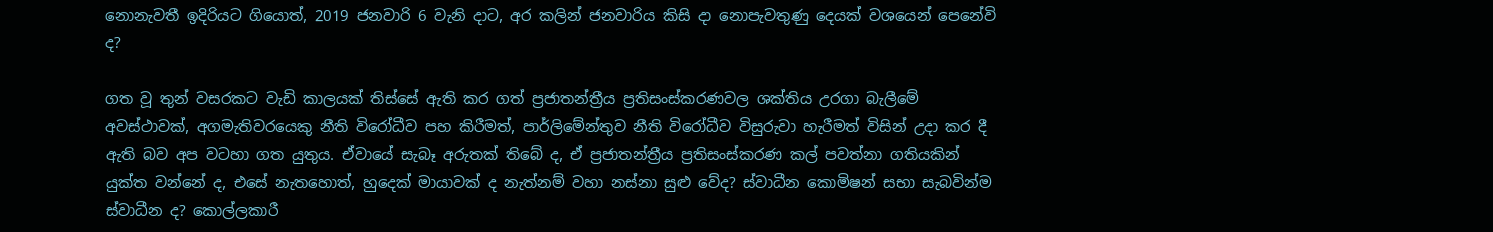නොනැවතී ඉදිරියට ගියොත්, 2019 ජනවාරි 6 වැනි දාට, අර කලින් ජනවාරිය කිසි දා නොපැවතුණු දෙයක් වශයෙන් පෙනේවි ද?

ගත වූ තුන් වසරකට වැඩි කාලයක් තිස්සේ ඇති කර ගත් ප්‍රජාතන්ත්‍රීය ප්‍රතිසංස්කරණවල ශක්තිය උරගා බැලීමේ අවස්ථාවක්, අගමැතිවරයෙකු නීති විරෝධීව පහ කිරීමත්, පාර්ලිමේන්තුව නීති විරෝධීව විසුරුවා හැරීමත් විසින් උදා කර දී ඇති බව අප වටහා ගත යුතුය. ඒවායේ සැබෑ අරුතක් තිබේ ද, ඒ ප්‍රජාතන්ත්‍රීය ප්‍රතිසංස්කරණ කල් පවත්නා ගතියකින් යුක්ත වන්නේ ද, එසේ නැතහොත්, හුදෙක් මායාවක් ද නැත්නම් වහා නස්නා සුළු වේද? ස්වාධීන කොමිෂන් සභා සැබවින්ම ස්වාධීන ද? කොල්ලකාරී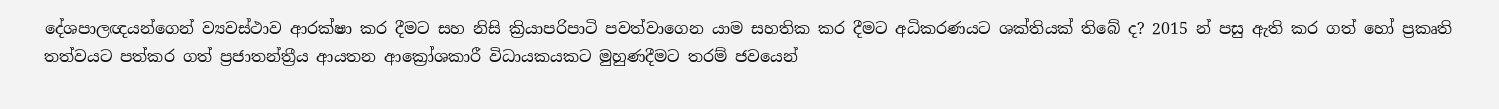දේශපාලඥයන්ගෙන් ව්‍යවස්ථාව ආරක්ෂා කර දීමට සහ නිසි ක්‍රියාපරිපාටි පවත්වාගෙන යාම සහතික කර දීමට අධිකරණයට ශක්තියක් තිබේ ද? 2015 න් පසු ඇති කර ගත් හෝ ප්‍රකෘති තත්වයට පත්කර ගත් ප්‍රජාතන්ත්‍රීය ආයතන ආක්‍රෝශකාරී විධායකයකට මුහුණදීමට තරම් ජවයෙන්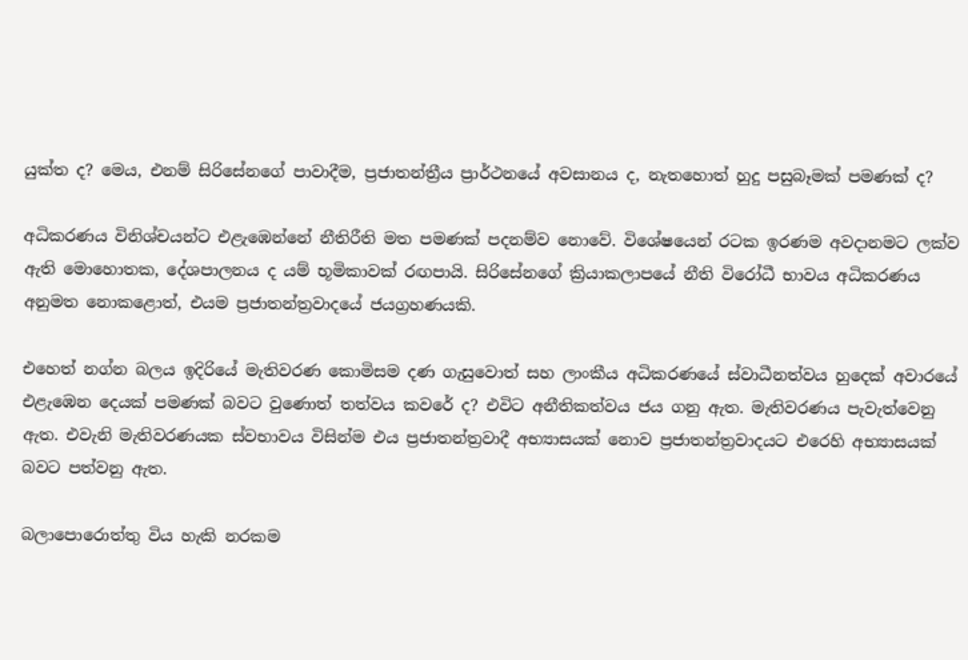යුක්ත ද? මෙය, එනම් සිරිසේනගේ පාවාදීම, ප්‍රජාතන්ත්‍රීය ප්‍රාර්ථනයේ අවසානය ද, නැතහොත් හුදු පසුබෑමක් පමණක් ද?

අධිකරණය විනිශ්චයන්ට එළැඹෙන්නේ නීතිරීති මත පමණක් පදනම්ව නොවේ. විශේෂයෙන් රටක ඉරණම අවදානමට ලක්ව ඇති මොහොතක, දේශපාලනය ද යම් භූමිකාවක් රඟපායි. සිරිසේනගේ ක්‍රියාකලාපයේ නීති විරෝධී භාවය අධිකරණය අනුමත නොකළොත්, එයම ප්‍රජාතන්ත්‍රවාදයේ ජයග්‍රහණයකි.

එහෙත් නග්න බලය ඉදිරියේ මැතිවරණ කොමිසම දණ ගැසුවොත් සහ ලාංකීය අධිකරණයේ ස්වාධීනත්වය හුදෙක් අවාරයේ එළැඹෙන දෙයක් පමණක් බවට වුණොත් තත්වය කවරේ ද? එවිට අනීතිකත්වය ජය ගනු ඇත. මැතිවරණය පැවැත්වෙනු ඇත. එවැනි මැතිවරණයක ස්වභාවය විසින්ම එය ප්‍රජාතන්ත්‍රවාදී අභ්‍යාසයක් නොව ප්‍රජාතන්ත්‍රවාදයට එරෙහි අභ්‍යාසයක් බවට පත්වනු ඇත.

බලාපොරොත්තු විය හැකි නරකම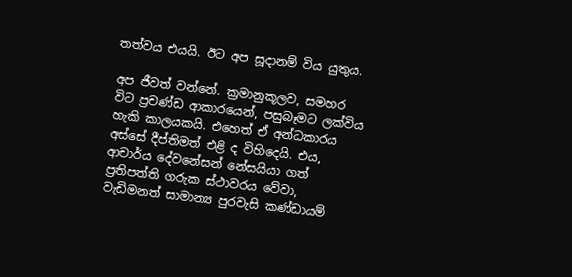තත්වය එයයි. ඊට අප සූදානම් විය යුතුය.

අප ජීවත් වන්නේ. ක්‍රමානුකූලව, සමහර විට ප්‍රචණ්ඩ ආකාරයෙන්, පසුබෑමට ලක්විය හැකි කාලයකයි. එහෙත් ඒ අන්ධකාරය අස්සේ දීප්තිමත් එළි ද විහිදෙයි. එය, ආචාර්ය දේවනේසන් නේසයියා ගත් ප්‍රතිපත්ති ගරුක ස්ථාවරය වේවා, වැඩිමනත් සාමාන්‍ය පුරවැසි කණ්ඩායම්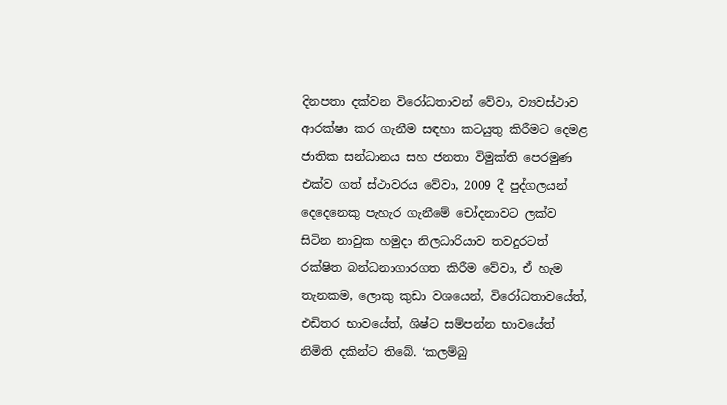දිනපතා දක්වන විරෝධතාවන් වේවා, ව්‍යවස්ථාව ආරක්ෂා කර ගැනීම සඳහා කටයුතු කිරීමට දෙමළ ජාතික සන්ධානය සහ ජනතා විමුක්ති පෙරමුණ එක්ව ගත් ස්ථාවරය වේවා, 2009 දී පුද්ගලයන් දෙදෙනෙකු පැහැර ගැනීමේ චෝදනාවට ලක්ව සිටින නාවුක හමුදා නිලධාරියාව තවදුරටත් රක්ෂිත බන්ධනාගාරගත කිරීම වේවා, ඒ හැම තැනකම, ලොකු කුඩා වශයෙන්, විරෝධතාවයේත්, එඩිතර භාවයේත්, ශිෂ්ට සම්පන්න භාවයේත් නිමිති දකින්ට තිබේ. ‘කලම්බු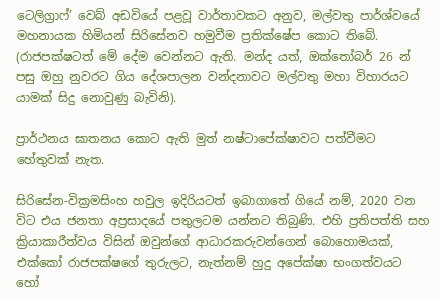ටෙලිග්‍රාෆ්’ වෙබ් අඩවියේ පළවූ වාර්තාවකට අනුව, මල්වතු පාර්ශ්වයේ මහනායක හිමියන් සිරිසේනව හමුවීම ප්‍රතික්ෂේප කොට තිබේ. (රාජපක්ෂටත් මේ දේම වෙන්නට ඇති. මන්ද යත්, ඔක්තෝබර් 26 න් පසු ඔහු නුවරට ගිය දේශපාලන වන්දනාවට මල්වතු මහා විහාරයට යාමක් සිදු නොවුණු බැවිනි).

ප්‍රාර්ථනය ඝාතනය කොට ඇති මුත් නෂ්ටාපේක්ෂාවට පත්වීමට හේතුවක් නැත.

සිරිසේන-වික්‍රමසිංහ හවුල ඉදිරියටත් ඉබාගාතේ ගියේ නම්, 2020 වන විට එය ජනතා අප්‍රසාදයේ පතුලටම යන්නට තිබුණි. එහි ප්‍රතිපත්ති සහ ක්‍රියාකාරීත්වය විසින් ඔවුන්ගේ ආධාරකරුවන්ගෙන් බොහොමයක්, එක්කෝ රාජපක්ෂගේ තුරුලට, නැත්නම් හුදු අපේක්ෂා භංගත්වයට හෝ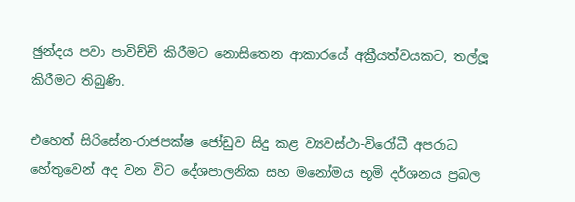ඡුන්දය පවා පාවිච්චි කිරීමට නොසිතෙන ආකාරයේ අක්‍රීයත්වයකට, තල්ලූ කිරීමට තිබුණි.

එහෙත් සිරිසේන-රාජපක්ෂ ජෝඩුව සිදු කළ ව්‍යවස්ථා-විරෝධී අපරාධ හේතුවෙන් අද වන විට දේශපාලනික සහ මනෝමය භූමි දර්ශනය ප්‍රබල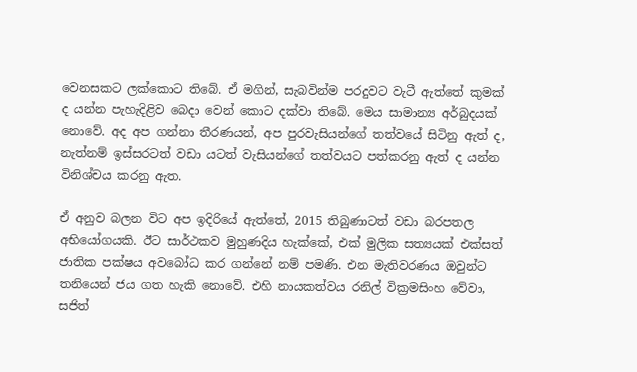වෙනසකට ලක්කොට තිබේ. ඒ මගින්, සැබවින්ම පරදුවට වැටී ඇත්තේ කුමක් ද යන්න පැහැදිළිව බෙදා වෙන් කොට දක්වා තිබේ. මෙය සාමාන්‍ය අර්බුදයක් නොවේ. අද අප ගන්නා තීරණයන්, අප පුරවැසියන්ගේ තත්වයේ සිටිනු ඇත් ද, නැත්නම් ඉස්සරටත් වඩා යටත් වැසියන්ගේ තත්වයට පත්කරනු ඇත් ද යන්න විනිශ්චය කරනු ඇත.

ඒ අනුව බලන විට අප ඉදිරියේ ඇත්තේ, 2015 තිබුණාටත් වඩා බරපතල අභියෝගයකි. ඊට සාර්ථකව මුහුණදිය හැක්කේ, එක් මුලික සත්‍යයක් එක්සත් ජාතික පක්ෂය අවබෝධ කර ගන්නේ නම් පමණි. එන මැතිවරණය ඔවුන්ට තනියෙන් ජය ගත හැකි නොවේ. එහි නායකත්වය රනිල් වික්‍රමසිංහ වේවා, සජිත්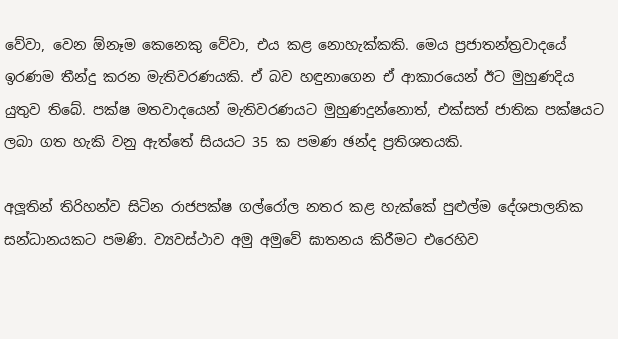වේවා, වෙන ඕනෑම කෙනෙකු වේවා, එය කළ නොහැක්කකි. මෙය ප්‍රජාතන්ත්‍රවාදයේ ඉරණම තීන්දු කරන මැතිවරණයකි. ඒ බව හඳුනාගෙන ඒ ආකාරයෙන් ඊට මුහුණදිය යුතුව තිබේ. පක්ෂ මතවාදයෙන් මැතිවරණයට මුහුණදුන්නොත්, එක්සත් ජාතික පක්ෂයට ලබා ගත හැකි වනු ඇත්තේ සියයට 35 ක පමණ ඡන්ද ප්‍රතිශතයකි.

අලූතින් තිරිහන්ව සිටින රාජපක්ෂ ගල්රෝල නතර කළ හැක්කේ පුළුල්ම දේශපාලනික සන්ධානයකට පමණි. ව්‍යවස්ථාව අමු අමුවේ ඝාතනය කිරීමට එරෙහිව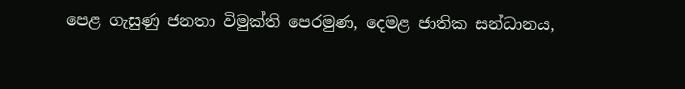පෙළ ගැසුණු ජනතා විමුක්ති පෙරමුණ, දෙමළ ජාතික සන්ධානය,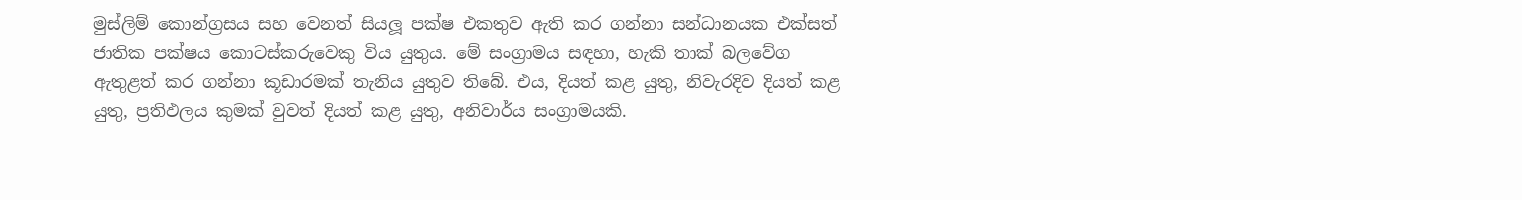මුස්ලිම් කොන්ග්‍රසය සහ වෙනත් සියලූ පක්ෂ එකතුව ඇති කර ගන්නා සන්ධානයක එක්සත් ජාතික පක්ෂය කොටස්කරුවෙකු විය යුතුය. මේ සංග්‍රාමය සඳහා, හැකි තාක් බලවේග ඇතුළත් කර ගන්නා කූඩාරමක් තැනිය යුතුව තිබේ. එය, දියත් කළ යුතු, නිවැරදිව දියත් කළ යුතු, ප්‍රතිඵලය කුමක් වුවත් දියත් කළ යුතු, අනිවාර්ය සංග්‍රාමයකි.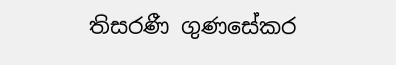තිසරණී ගුණසේකර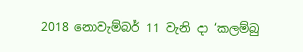2018 නොවැම්බර් 11 වැනි දා ‘කලම්බු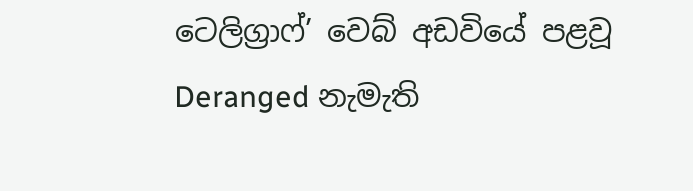ටෙලිග්‍රාෆ්’ වෙබ් අඩවියේ පළවූ Deranged නැමැති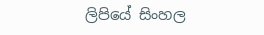ලිපියේ සිංහල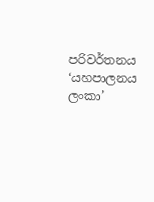පරිවර්තනය ‘යහපාලනය ලංකා’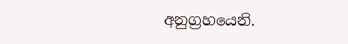අනුග්‍රහයෙනි.